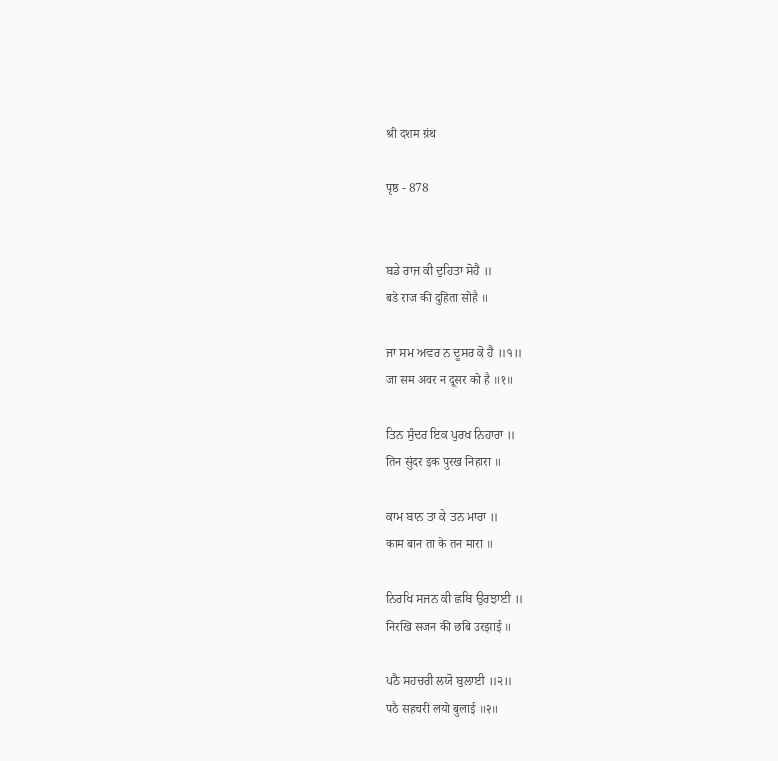श्री दशम ग्रंथ

पृष्ठ - 878


ਬਡੇ ਰਾਜ ਕੀ ਦੁਹਿਤਾ ਸੋਹੈ ॥
बडे राज की दुहिता सोहै ॥

ਜਾ ਸਮ ਅਵਰ ਨ ਦੂਸਰ ਕੋ ਹੈ ॥੧॥
जा सम अवर न दूसर को है ॥१॥

ਤਿਨ ਸੁੰਦਰ ਇਕ ਪੁਰਖ ਨਿਹਾਰਾ ॥
तिन सुंदर इक पुरख निहारा ॥

ਕਾਮ ਬਾਨ ਤਾ ਕੇ ਤਨ ਮਾਰਾ ॥
काम बान ता के तन मारा ॥

ਨਿਰਖਿ ਸਜਨ ਕੀ ਛਬਿ ਉਰਝਾਈ ॥
निरखि सजन की छबि उरझाई ॥

ਪਠੈ ਸਹਚਰੀ ਲਯੋ ਬੁਲਾਈ ॥੨॥
पठै सहचरी लयो बुलाई ॥२॥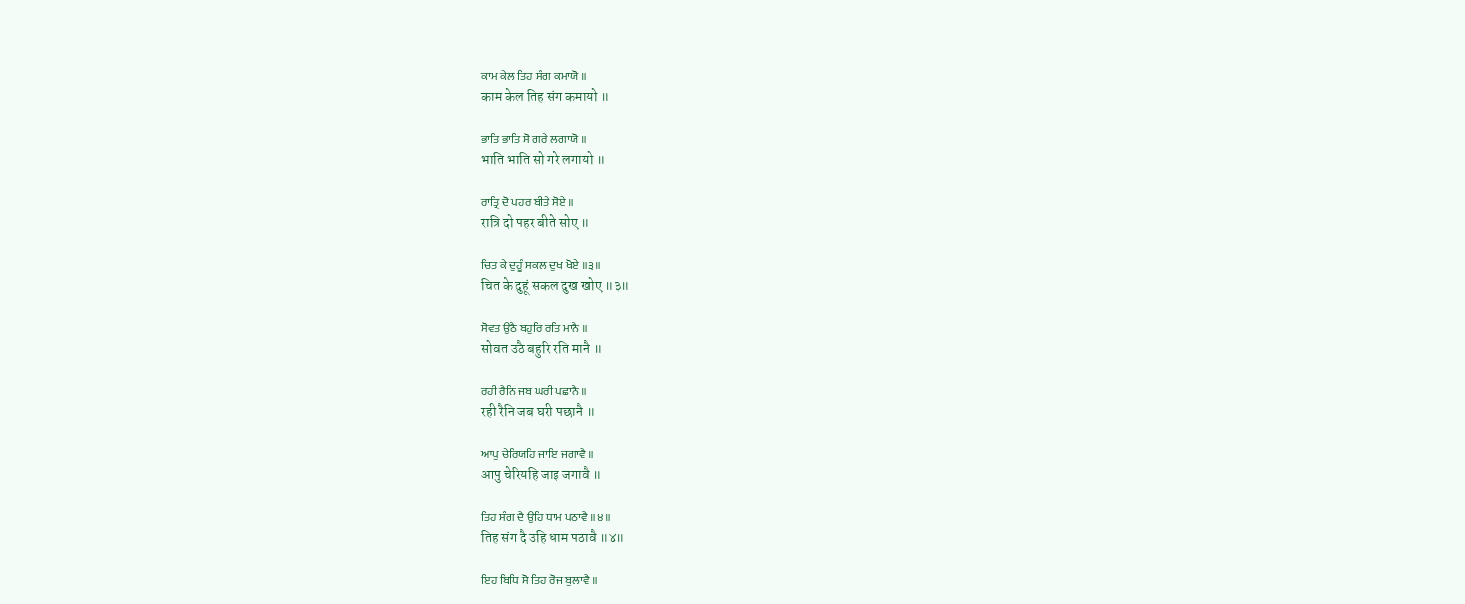ਕਾਮ ਕੇਲ ਤਿਹ ਸੰਗ ਕਮਾਯੋ ॥
काम केल तिह संग कमायो ॥

ਭਾਤਿ ਭਾਤਿ ਸੋ ਗਰੇ ਲਗਾਯੋ ॥
भाति भाति सो गरे लगायो ॥

ਰਾਤ੍ਰਿ ਦੋ ਪਹਰ ਬੀਤੇ ਸੋਏ ॥
रात्रि दो पहर बीते सोए ॥

ਚਿਤ ਕੇ ਦੁਹੂੰ ਸਕਲ ਦੁਖ ਖੋਏ ॥੩॥
चित के दुहूं सकल दुख खोए ॥३॥

ਸੋਵਤ ਉਠੈ ਬਹੁਰਿ ਰਤਿ ਮਾਨੈ ॥
सोवत उठै बहुरि रति मानै ॥

ਰਹੀ ਰੈਨਿ ਜਬ ਘਰੀ ਪਛਾਨੈ ॥
रही रैनि जब घरी पछानै ॥

ਆਪੁ ਚੇਰਿਯਹਿ ਜਾਇ ਜਗਾਵੈ ॥
आपु चेरियहि जाइ जगावै ॥

ਤਿਹ ਸੰਗ ਦੈ ਉਹਿ ਧਾਮ ਪਠਾਵੈ ॥੪॥
तिह संग दै उहि धाम पठावै ॥४॥

ਇਹ ਬਿਧਿ ਸੋ ਤਿਹ ਰੋਜ ਬੁਲਾਵੈ ॥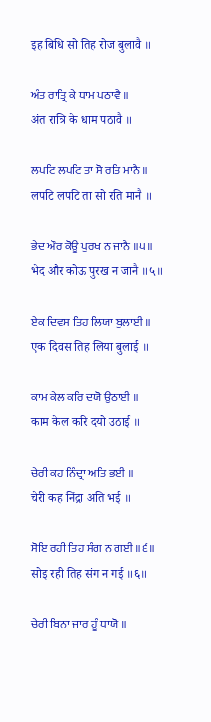इह बिधि सो तिह रोज बुलावै ॥

ਅੰਤ ਰਾਤ੍ਰਿ ਕੇ ਧਾਮ ਪਠਾਵੈ ॥
अंत रात्रि के धाम पठावै ॥

ਲਪਟਿ ਲਪਟਿ ਤਾ ਸੋ ਰਤਿ ਮਾਨੈ ॥
लपटि लपटि ता सो रति मानै ॥

ਭੇਦ ਔਰ ਕੋਊ ਪੁਰਖ ਨ ਜਾਨੈ ॥੫॥
भेद और कोऊ पुरख न जानै ॥५॥

ਏਕ ਦਿਵਸ ਤਿਹ ਲਿਯਾ ਬੁਲਾਈ ॥
एक दिवस तिह लिया बुलाई ॥

ਕਾਮ ਕੇਲ ਕਰਿ ਦਯੋ ਉਠਾਈ ॥
काम केल करि दयो उठाई ॥

ਚੇਰੀ ਕਹ ਨਿੰਦ੍ਰਾ ਅਤਿ ਭਈ ॥
चेरी कह निंद्रा अति भई ॥

ਸੋਇ ਰਹੀ ਤਿਹ ਸੰਗ ਨ ਗਈ ॥੬॥
सोइ रही तिह संग न गई ॥६॥

ਚੇਰੀ ਬਿਨਾ ਜਾਰ ਹੂੰ ਧਾਯੋ ॥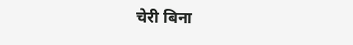चेरी बिना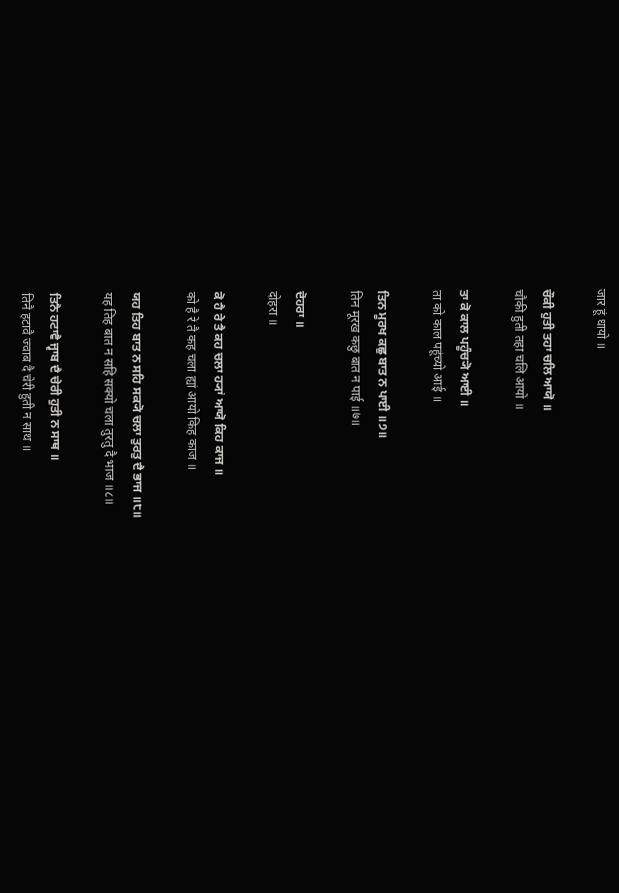जार हूं धायो ॥

ਚੌਕੀ ਹੁਤੀ ਤਹਾ ਚਲਿ ਆਯੋ ॥
चौकी हुती तहा चलि आयो ॥

ਤਾ ਕੋ ਕਾਲ ਪਹੂੰਚ੍ਯੋ ਆਈ ॥
ता को काल पहूंच्यो आई ॥

ਤਿਨ ਮੂਰਖ ਕਛੁ ਬਾਤ ਨ ਪਾਈ ॥੭॥
तिन मूरख कछु बात न पाई ॥७॥

ਦੋਹਰਾ ॥
दोहरा ॥

ਕੋ ਹੈ ਰੇ ਤੈ ਕਹ ਚਲਾ ਹ੍ਯਾਂ ਆਯੋ ਕਿਹ ਕਾਜ ॥
को है रे तै कह चला ह्यां आयो किह काज ॥

ਯਹ ਤਿਹ ਬਾਤ ਨ ਸਹਿ ਸਕ੍ਯੋ ਚਲਾ ਤੁਰਤੁ ਦੈ ਭਾਜ ॥੮॥
यह तिह बात न सहि सक्यो चला तुरतु दै भाज ॥८॥

ਤਿਨੈ ਹਟਾਵੈ ਜ੍ਵਾਬ ਦੈ ਚੇਰੀ ਹੁਤੀ ਨ ਸਾਥ ॥
तिनै हटावै ज्वाब दै चेरी हुती न साथ ॥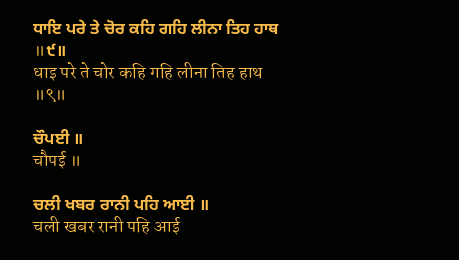ਧਾਇ ਪਰੇ ਤੇ ਚੋਰ ਕਹਿ ਗਹਿ ਲੀਨਾ ਤਿਹ ਹਾਥ ॥੯॥
धाइ परे ते चोर कहि गहि लीना तिह हाथ ॥९॥

ਚੌਪਈ ॥
चौपई ॥

ਚਲੀ ਖਬਰ ਰਾਨੀ ਪਹਿ ਆਈ ॥
चली खबर रानी पहि आई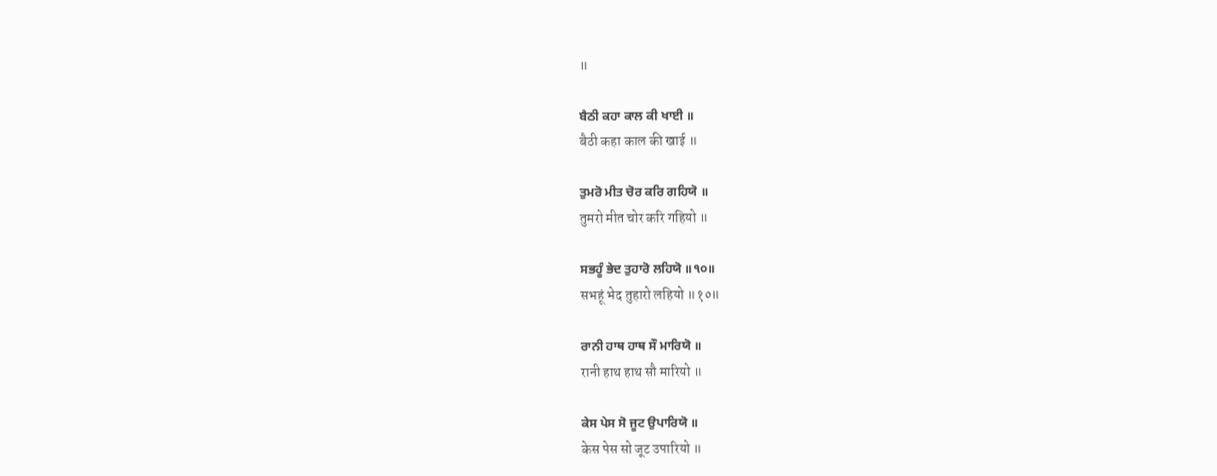॥

ਬੈਠੀ ਕਹਾ ਕਾਲ ਕੀ ਖਾਈ ॥
बैठी कहा काल की खाई ॥

ਤੁਮਰੋ ਮੀਤ ਚੋਰ ਕਰਿ ਗਹਿਯੋ ॥
तुमरो मीत चोर करि गहियो ॥

ਸਭਹੂੰ ਭੇਦ ਤੁਹਾਰੋ ਲਹਿਯੋ ॥੧੦॥
सभहूं भेद तुहारो लहियो ॥१०॥

ਰਾਨੀ ਹਾਥ ਹਾਥ ਸੌ ਮਾਰਿਯੋ ॥
रानी हाथ हाथ सौ मारियो ॥

ਕੇਸ ਪੇਸ ਸੋ ਜੂਟ ਉਪਾਰਿਯੋ ॥
केस पेस सो जूट उपारियो ॥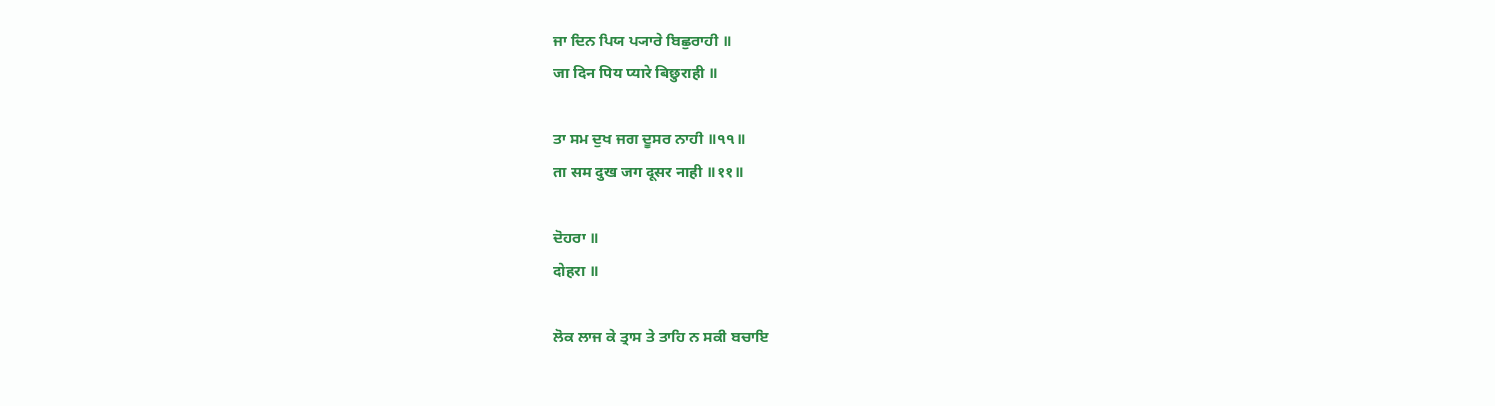ਜਾ ਦਿਨ ਪਿਯ ਪ੍ਯਾਰੇ ਬਿਛੁਰਾਹੀ ॥
जा दिन पिय प्यारे बिछुराही ॥

ਤਾ ਸਮ ਦੁਖ ਜਗ ਦੂਸਰ ਨਾਹੀ ॥੧੧॥
ता सम दुख जग दूसर नाही ॥११॥

ਦੋਹਰਾ ॥
दोहरा ॥

ਲੋਕ ਲਾਜ ਕੇ ਤ੍ਰਾਸ ਤੇ ਤਾਹਿ ਨ ਸਕੀ ਬਚਾਇ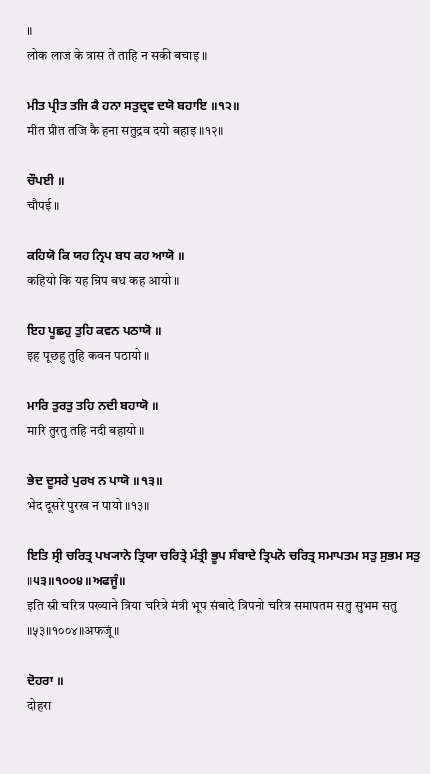॥
लोक लाज के त्रास ते ताहि न सकी बचाइ ॥

ਮੀਤ ਪ੍ਰੀਤ ਤਜਿ ਕੈ ਹਨਾ ਸਤੁਦ੍ਰਵ ਦਯੋ ਬਹਾਇ ॥੧੨॥
मीत प्रीत तजि कै हना सतुद्रव दयो बहाइ ॥१२॥

ਚੌਪਈ ॥
चौपई ॥

ਕਹਿਯੋ ਕਿ ਯਹ ਨ੍ਰਿਪ ਬਧ ਕਹ ਆਯੋ ॥
कहियो कि यह न्रिप बध कह आयो ॥

ਇਹ ਪੂਛਹੁ ਤੁਹਿ ਕਵਨ ਪਠਾਯੋ ॥
इह पूछहु तुहि कवन पठायो ॥

ਮਾਰਿ ਤੁਰਤੁ ਤਹਿ ਨਦੀ ਬਹਾਯੋ ॥
मारि तुरतु तहि नदी बहायो ॥

ਭੇਦ ਦੂਸਰੇ ਪੁਰਖ ਨ ਪਾਯੋ ॥੧੩॥
भेद दूसरे पुरख न पायो ॥१३॥

ਇਤਿ ਸ੍ਰੀ ਚਰਿਤ੍ਰ ਪਖ੍ਯਾਨੇ ਤ੍ਰਿਯਾ ਚਰਿਤ੍ਰੇ ਮੰਤ੍ਰੀ ਭੂਪ ਸੰਬਾਦੇ ਤ੍ਰਿਪਨੋ ਚਰਿਤ੍ਰ ਸਮਾਪਤਮ ਸਤੁ ਸੁਭਮ ਸਤੁ ॥੫੩॥੧੦੦੪॥ਅਫਜੂੰ॥
इति स्री चरित्र पख्याने त्रिया चरित्रे मंत्री भूप संबादे त्रिपनो चरित्र समापतम सतु सुभम सतु ॥५३॥१००४॥अफजूं॥

ਦੋਹਰਾ ॥
दोहरा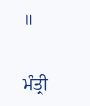॥

ਮੰਤ੍ਰੀ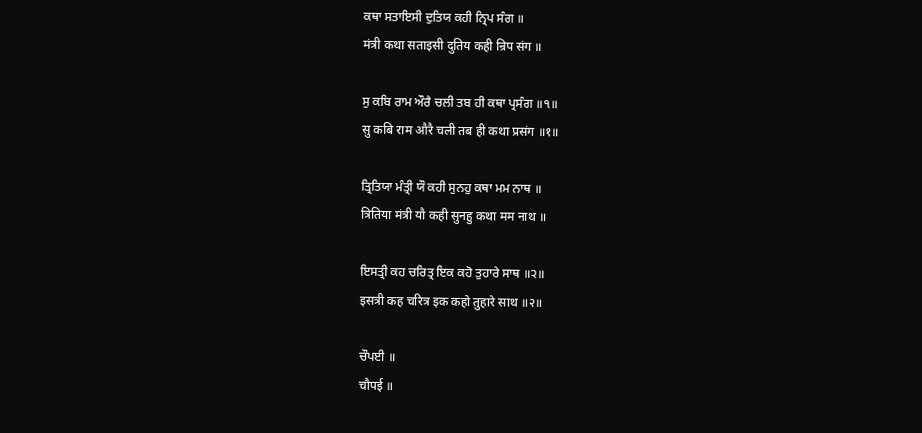ਕਥਾ ਸਤਾਇਸੀ ਦੁਤਿਯ ਕਹੀ ਨ੍ਰਿਪ ਸੰਗ ॥
मंत्री कथा सताइसी दुतिय कही न्रिप संग ॥

ਸੁ ਕਬਿ ਰਾਮ ਔਰੈ ਚਲੀ ਤਬ ਹੀ ਕਥਾ ਪ੍ਰਸੰਗ ॥੧॥
सु कबि राम औरै चली तब ही कथा प्रसंग ॥१॥

ਤ੍ਰਿਤਿਯਾ ਮੰਤ੍ਰੀ ਯੌ ਕਹੀ ਸੁਨਹੁ ਕਥਾ ਮਮ ਨਾਥ ॥
त्रितिया मंत्री यौ कही सुनहु कथा मम नाथ ॥

ਇਸਤ੍ਰੀ ਕਹ ਚਰਿਤ੍ਰ ਇਕ ਕਹੋ ਤੁਹਾਰੇ ਸਾਥ ॥੨॥
इसत्री कह चरित्र इक कहो तुहारे साथ ॥२॥

ਚੌਪਈ ॥
चौपई ॥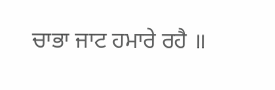ਚਾਭਾ ਜਾਟ ਹਮਾਰੇ ਰਹੈ ॥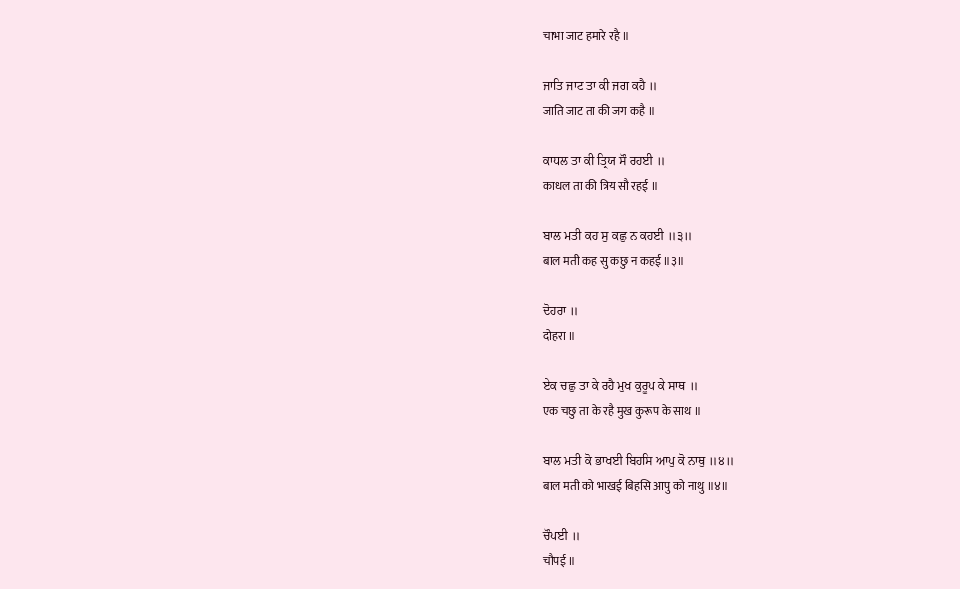चाभा जाट हमारे रहै ॥

ਜਾਤਿ ਜਾਟ ਤਾ ਕੀ ਜਗ ਕਹੈ ॥
जाति जाट ता की जग कहै ॥

ਕਾਧਲ ਤਾ ਕੀ ਤ੍ਰਿਯ ਸੌ ਰਹਈ ॥
काधल ता की त्रिय सौ रहई ॥

ਬਾਲ ਮਤੀ ਕਹ ਸੁ ਕਛੁ ਨ ਕਹਈ ॥੩॥
बाल मती कह सु कछु न कहई ॥३॥

ਦੋਹਰਾ ॥
दोहरा ॥

ਏਕ ਚਛੁ ਤਾ ਕੇ ਰਹੈ ਮੁਖ ਕੁਰੂਪ ਕੇ ਸਾਥ ॥
एक चछु ता के रहै मुख कुरूप के साथ ॥

ਬਾਲ ਮਤੀ ਕੋ ਭਾਖਈ ਬਿਹਸਿ ਆਪੁ ਕੋ ਨਾਥੁ ॥੪॥
बाल मती को भाखई बिहसि आपु को नाथु ॥४॥

ਚੌਪਈ ॥
चौपई ॥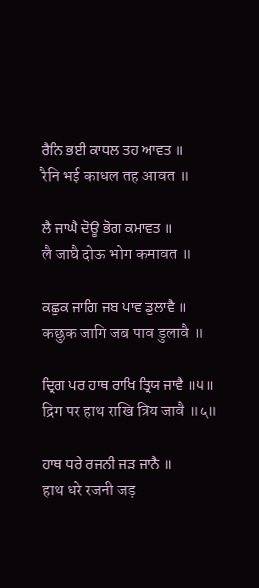ਰੈਨਿ ਭਈ ਕਾਧਲ ਤਹ ਆਵਤ ॥
रैनि भई काधल तह आवत ॥

ਲੈ ਜਾਘੈ ਦੋਊ ਭੋਗ ਕਮਾਵਤ ॥
लै जाघै दोऊ भोग कमावत ॥

ਕਛੁਕ ਜਾਗਿ ਜਬ ਪਾਵ ਡੁਲਾਵੈ ॥
कछुक जागि जब पाव डुलावै ॥

ਦ੍ਰਿਗ ਪਰ ਹਾਥ ਰਾਖਿ ਤ੍ਰਿਯ ਜਾਵੈ ॥੫॥
द्रिग पर हाथ राखि त्रिय जावै ॥५॥

ਹਾਥ ਧਰੇ ਰਜਨੀ ਜੜ ਜਾਨੈ ॥
हाथ धरे रजनी जड़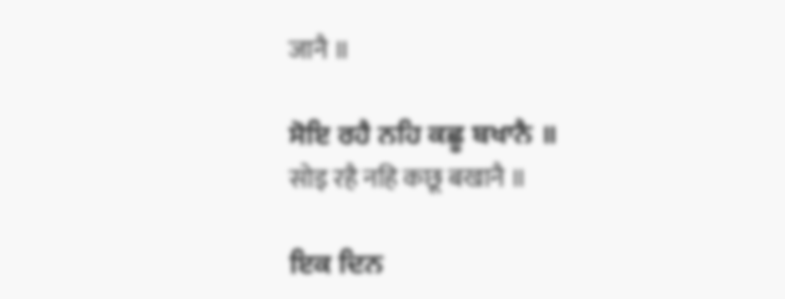जानै ॥

ਸੋਇ ਰਹੈ ਨਹਿ ਕਛੂ ਬਖਾਨੈ ॥
सोइ रहै नहि कछू बखानै ॥

ਇਕ ਦਿਨ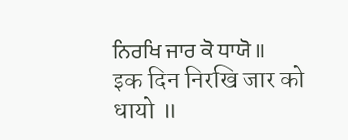ਨਿਰਖਿ ਜਾਰ ਕੋ ਧਾਯੋ ॥
इक दिन निरखि जार को धायो ॥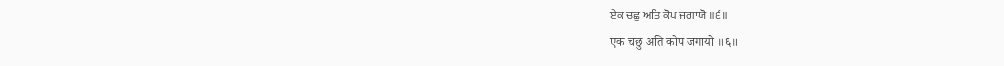ਏਕ ਚਛੁ ਅਤਿ ਕੋਪ ਜਗਾਯੋ ॥੬॥
एक चछु अति कोप जगायो ॥६॥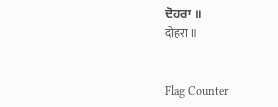ਦੋਹਰਾ ॥
दोहरा ॥


Flag Counter